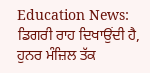Education News: ਡਿਗਰੀ ਰਾਹ ਦਿਖਾਉਂਦੀ ਹੈ, ਹੁਨਰ ਮੰਜ਼ਿਲ ਤੱਕ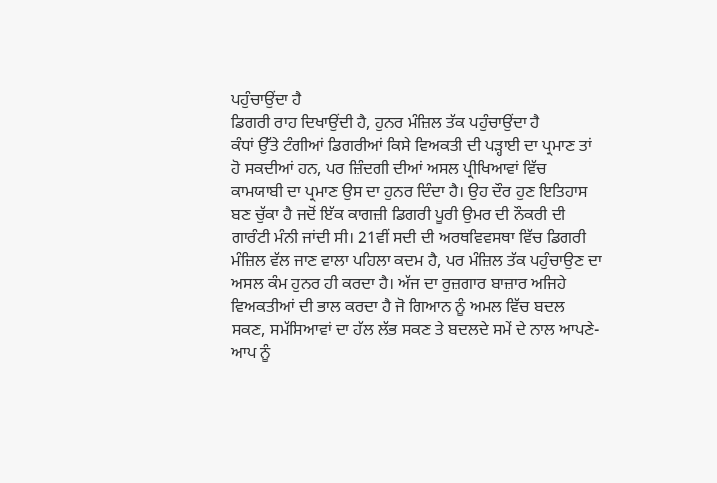ਪਹੁੰਚਾਉਂਦਾ ਹੈ
ਡਿਗਰੀ ਰਾਹ ਦਿਖਾਉਂਦੀ ਹੈ, ਹੁਨਰ ਮੰਜ਼ਿਲ ਤੱਕ ਪਹੁੰਚਾਉਂਦਾ ਹੈ
ਕੰਧਾਂ ਉੱਤੇ ਟੰਗੀਆਂ ਡਿਗਰੀਆਂ ਕਿਸੇ ਵਿਅਕਤੀ ਦੀ ਪੜ੍ਹਾਈ ਦਾ ਪ੍ਰਮਾਣ ਤਾਂ ਹੋ ਸਕਦੀਆਂ ਹਨ, ਪਰ ਜ਼ਿੰਦਗੀ ਦੀਆਂ ਅਸਲ ਪ੍ਰੀਖਿਆਵਾਂ ਵਿੱਚ ਕਾਮਯਾਬੀ ਦਾ ਪ੍ਰਮਾਣ ਉਸ ਦਾ ਹੁਨਰ ਦਿੰਦਾ ਹੈ। ਉਹ ਦੌਰ ਹੁਣ ਇਤਿਹਾਸ ਬਣ ਚੁੱਕਾ ਹੈ ਜਦੋਂ ਇੱਕ ਕਾਗਜ਼ੀ ਡਿਗਰੀ ਪੂਰੀ ਉਮਰ ਦੀ ਨੌਕਰੀ ਦੀ ਗਾਰੰਟੀ ਮੰਨੀ ਜਾਂਦੀ ਸੀ। 21ਵੀਂ ਸਦੀ ਦੀ ਅਰਥਵਿਵਸਥਾ ਵਿੱਚ ਡਿਗਰੀ ਮੰਜ਼ਿਲ ਵੱਲ ਜਾਣ ਵਾਲਾ ਪਹਿਲਾ ਕਦਮ ਹੈ, ਪਰ ਮੰਜ਼ਿਲ ਤੱਕ ਪਹੁੰਚਾਉਣ ਦਾ ਅਸਲ ਕੰਮ ਹੁਨਰ ਹੀ ਕਰਦਾ ਹੈ। ਅੱਜ ਦਾ ਰੁਜ਼ਗਾਰ ਬਾਜ਼ਾਰ ਅਜਿਹੇ ਵਿਅਕਤੀਆਂ ਦੀ ਭਾਲ ਕਰਦਾ ਹੈ ਜੋ ਗਿਆਨ ਨੂੰ ਅਮਲ ਵਿੱਚ ਬਦਲ ਸਕਣ, ਸਮੱਸਿਆਵਾਂ ਦਾ ਹੱਲ ਲੱਭ ਸਕਣ ਤੇ ਬਦਲਦੇ ਸਮੇਂ ਦੇ ਨਾਲ ਆਪਣੇ-ਆਪ ਨੂੰ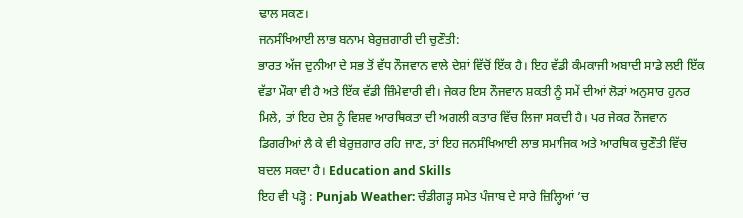ਢਾਲ ਸਕਣ।
ਜਨਸੰਖਿਆਈ ਲਾਭ ਬਨਾਮ ਬੇਰੁਜ਼ਗਾਰੀ ਦੀ ਚੁਣੌਤੀ:
ਭਾਰਤ ਅੱਜ ਦੁਨੀਆ ਦੇ ਸਭ ਤੋਂ ਵੱਧ ਨੌਜਵਾਨ ਵਾਲੇ ਦੇਸ਼ਾਂ ਵਿੱਚੋਂ ਇੱਕ ਹੈ। ਇਹ ਵੱਡੀ ਕੰਮਕਾਜੀ ਅਬਾਦੀ ਸਾਡੇ ਲਈ ਇੱਕ ਵੱਡਾ ਮੌਕਾ ਵੀ ਹੈ ਅਤੇ ਇੱਕ ਵੱਡੀ ਜ਼ਿੰਮੇਵਾਰੀ ਵੀ। ਜੇਕਰ ਇਸ ਨੌਜਵਾਨ ਸ਼ਕਤੀ ਨੂੰ ਸਮੇਂ ਦੀਆਂ ਲੋੜਾਂ ਅਨੁਸਾਰ ਹੁਨਰ ਮਿਲੇ, ਤਾਂ ਇਹ ਦੇਸ਼ ਨੂੰ ਵਿਸ਼ਵ ਆਰਥਿਕਤਾ ਦੀ ਅਗਲੀ ਕਤਾਰ ਵਿੱਚ ਲਿਜਾ ਸਕਦੀ ਹੈ। ਪਰ ਜੇਕਰ ਨੌਜਵਾਨ ਡਿਗਰੀਆਂ ਲੈ ਕੇ ਵੀ ਬੇਰੁਜ਼ਗਾਰ ਰਹਿ ਜਾਣ, ਤਾਂ ਇਹ ਜਨਸੰਖਿਆਈ ਲਾਭ ਸਮਾਜਿਕ ਅਤੇ ਆਰਥਿਕ ਚੁਣੌਤੀ ਵਿੱਚ ਬਦਲ ਸਕਦਾ ਹੈ। Education and Skills
ਇਹ ਵੀ ਪੜ੍ਹੋ : Punjab Weather: ਚੰਡੀਗੜ੍ਹ ਸਮੇਤ ਪੰਜਾਬ ਦੇ ਸਾਰੇ ਜ਼ਿਲ੍ਹਿਆਂ ’ਚ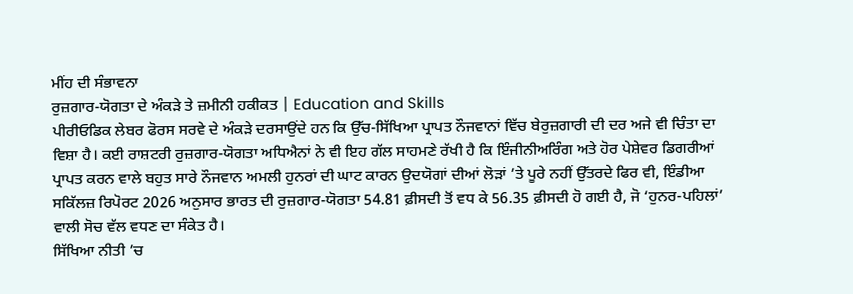ਮੀਂਹ ਦੀ ਸੰਭਾਵਨਾ
ਰੁਜ਼ਗਾਰ-ਯੋਗਤਾ ਦੇ ਅੰਕੜੇ ਤੇ ਜ਼ਮੀਨੀ ਹਕੀਕਤ | Education and Skills
ਪੀਰੀਓਡਿਕ ਲੇਬਰ ਫੋਰਸ ਸਰਵੇ ਦੇ ਅੰਕੜੇ ਦਰਸਾਉਂਦੇ ਹਨ ਕਿ ਉੱਚ-ਸਿੱਖਿਆ ਪ੍ਰਾਪਤ ਨੌਜਵਾਨਾਂ ਵਿੱਚ ਬੇਰੁਜ਼ਗਾਰੀ ਦੀ ਦਰ ਅਜੇ ਵੀ ਚਿੰਤਾ ਦਾ ਵਿਸ਼ਾ ਹੈ। ਕਈ ਰਾਸ਼ਟਰੀ ਰੁਜ਼ਗਾਰ-ਯੋਗਤਾ ਅਧਿਐਨਾਂ ਨੇ ਵੀ ਇਹ ਗੱਲ ਸਾਹਮਣੇ ਰੱਖੀ ਹੈ ਕਿ ਇੰਜੀਨੀਅਰਿੰਗ ਅਤੇ ਹੋਰ ਪੇਸ਼ੇਵਰ ਡਿਗਰੀਆਂ ਪ੍ਰਾਪਤ ਕਰਨ ਵਾਲੇ ਬਹੁਤ ਸਾਰੇ ਨੌਜਵਾਨ ਅਮਲੀ ਹੁਨਰਾਂ ਦੀ ਘਾਟ ਕਾਰਨ ਉਦਯੋਗਾਂ ਦੀਆਂ ਲੋੜਾਂ ’ਤੇ ਪੂਰੇ ਨਹੀਂ ਉੱਤਰਦੇ ਫਿਰ ਵੀ, ਇੰਡੀਆ ਸਕਿੱਲਜ਼ ਰਿਪੋਰਟ 2026 ਅਨੁਸਾਰ ਭਾਰਤ ਦੀ ਰੁਜ਼ਗਾਰ-ਯੋਗਤਾ 54.81 ਫ਼ੀਸਦੀ ਤੋਂ ਵਧ ਕੇ 56.35 ਫ਼ੀਸਦੀ ਹੋ ਗਈ ਹੈ, ਜੋ ‘ਹੁਨਰ-ਪਹਿਲਾਂ’ ਵਾਲੀ ਸੋਚ ਵੱਲ ਵਧਣ ਦਾ ਸੰਕੇਤ ਹੈ।
ਸਿੱਖਿਆ ਨੀਤੀ ’ਚ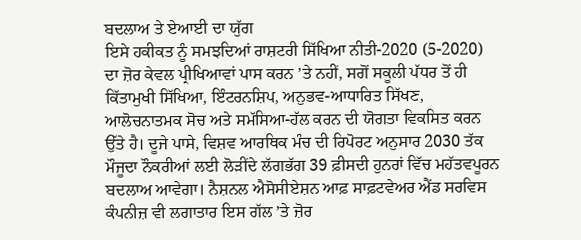ਬਦਲਾਅ ਤੇ ਏਆਈ ਦਾ ਯੁੱਗ
ਇਸੇ ਹਕੀਕਤ ਨੂੰ ਸਮਝਦਿਆਂ ਰਾਸ਼ਟਰੀ ਸਿੱਖਿਆ ਨੀਤੀ-2020 (5-2020) ਦਾ ਜ਼ੋਰ ਕੇਵਲ ਪ੍ਰੀਖਿਆਵਾਂ ਪਾਸ ਕਰਨ ’ਤੇ ਨਹੀਂ, ਸਗੋਂ ਸਕੂਲੀ ਪੱਧਰ ਤੋਂ ਹੀ ਕਿੱਤਾਮੁਖੀ ਸਿੱਖਿਆ, ਇੰਟਰਨਸ਼ਿਪ, ਅਨੁਭਵ-ਆਧਾਰਿਤ ਸਿੱਖਣ, ਆਲੋਚਨਾਤਮਕ ਸੋਚ ਅਤੇ ਸਮੱਸਿਆ-ਹੱਲ ਕਰਨ ਦੀ ਯੋਗਤਾ ਵਿਕਸਿਤ ਕਰਨ ਉੱਤੇ ਹੈ। ਦੂਜੇ ਪਾਸੇ, ਵਿਸ਼ਵ ਆਰਥਿਕ ਮੰਚ ਦੀ ਰਿਪੋਰਟ ਅਨੁਸਾਰ 2030 ਤੱਕ ਮੌਜੂਦਾ ਨੌਕਰੀਆਂ ਲਈ ਲੋੜੀਂਦੇ ਲੱਗਭੱਗ 39 ਫ਼ੀਸਦੀ ਹੁਨਰਾਂ ਵਿੱਚ ਮਹੱਤਵਪੂਰਨ ਬਦਲਾਅ ਆਵੇਗਾ। ਨੈਸ਼ਨਲ ਐਸੋਸੀਏਸ਼ਨ ਆਫ਼ ਸਾਫ਼ਟਵੇਅਰ ਐਂਡ ਸਰਵਿਸ ਕੰਪਨੀਜ਼ ਵੀ ਲਗਾਤਾਰ ਇਸ ਗੱਲ ’ਤੇ ਜ਼ੋਰ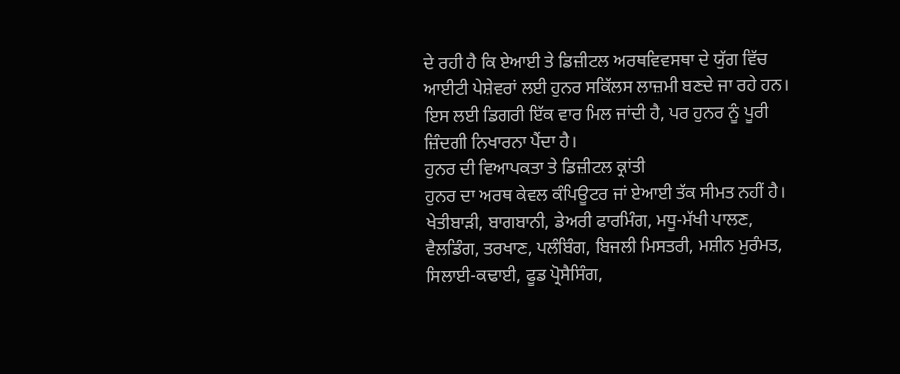ਦੇ ਰਹੀ ਹੈ ਕਿ ਏਆਈ ਤੇ ਡਿਜ਼ੀਟਲ ਅਰਥਵਿਵਸਥਾ ਦੇ ਯੁੱਗ ਵਿੱਚ ਆਈਟੀ ਪੇਸ਼ੇਵਰਾਂ ਲਈ ਹੁਨਰ ਸਕਿੱਲਸ ਲਾਜ਼ਮੀ ਬਣਦੇ ਜਾ ਰਹੇ ਹਨ। ਇਸ ਲਈ ਡਿਗਰੀ ਇੱਕ ਵਾਰ ਮਿਲ ਜਾਂਦੀ ਹੈ, ਪਰ ਹੁਨਰ ਨੂੰ ਪੂਰੀ ਜ਼ਿੰਦਗੀ ਨਿਖਾਰਨਾ ਪੈਂਦਾ ਹੈ।
ਹੁਨਰ ਦੀ ਵਿਆਪਕਤਾ ਤੇ ਡਿਜ਼ੀਟਲ ਕ੍ਰਾਂਤੀ
ਹੁਨਰ ਦਾ ਅਰਥ ਕੇਵਲ ਕੰਪਿਊਟਰ ਜਾਂ ਏਆਈ ਤੱਕ ਸੀਮਤ ਨਹੀਂ ਹੈ। ਖੇਤੀਬਾੜੀ, ਬਾਗਬਾਨੀ, ਡੇਅਰੀ ਫਾਰਮਿੰਗ, ਮਧੂ-ਮੱਖੀ ਪਾਲਣ, ਵੈਲਡਿੰਗ, ਤਰਖਾਣ, ਪਲੰਬਿੰਗ, ਬਿਜਲੀ ਮਿਸਤਰੀ, ਮਸ਼ੀਨ ਮੁਰੰਮਤ, ਸਿਲਾਈ-ਕਢਾਈ, ਫੂਡ ਪ੍ਰੋਸੈਸਿੰਗ,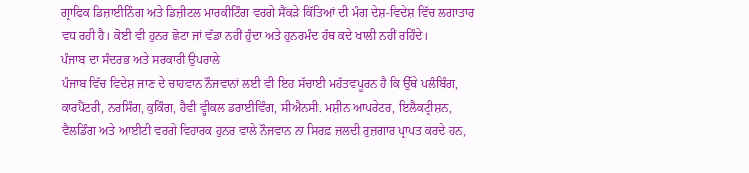ਗ੍ਰਾਫਿਕ ਡਿਜ਼ਾਈਨਿੰਗ ਅਤੇ ਡਿਜ਼ੀਟਲ ਮਾਰਕੀਟਿੰਗ ਵਰਗੇ ਸੈਂਕੜੇ ਕਿੱਤਿਆਂ ਦੀ ਮੰਗ ਦੇਸ਼-ਵਿਦੇਸ਼ ਵਿੱਚ ਲਗਾਤਾਰ ਵਧ ਰਹੀ ਹੈ। ਕੋਈ ਵੀ ਹੁਨਰ ਛੋਟਾ ਜਾਂ ਵੱਡਾ ਨਹੀਂ ਹੁੰਦਾ ਅਤੇ ਹੁਨਰਮੰਦ ਹੱਥ ਕਦੇ ਖਾਲੀ ਨਹੀਂ ਰਹਿੰਦੇ।
ਪੰਜਾਬ ਦਾ ਸੰਦਰਭ ਅਤੇ ਸਰਕਾਰੀ ਉਪਰਾਲੇ
ਪੰਜਾਬ ਵਿੱਚ ਵਿਦੇਸ਼ ਜਾਣ ਦੇ ਚਾਹਵਾਨ ਨੌਜਵਾਨਾਂ ਲਈ ਵੀ ਇਹ ਸੱਚਾਈ ਮਹੱਤਵਪੂਰਨ ਹੈ ਕਿ ਉੱਥੇ ਪਲੰਬਿੰਗ, ਕਾਰਪੈਂਟਰੀ, ਨਰਸਿੰਗ, ਕੁਕਿੰਗ, ਹੈਵੀ ਵ੍ਹੀਕਲ ਡਰਾਈਵਿੰਗ, ਸੀਐਨਸੀ. ਮਸ਼ੀਨ ਆਪਰੇਟਰ, ਇਲੈਕਟ੍ਰੀਸ਼ਨ, ਵੈਲਡਿੰਗ ਅਤੇ ਆਈਟੀ ਵਰਗੇ ਵਿਹਾਰਕ ਹੁਨਰ ਵਾਲੇ ਨੌਜਵਾਨ ਨਾ ਸਿਰਫ਼ ਜ਼ਲਦੀ ਰੁਜ਼ਗਾਰ ਪ੍ਰਾਪਤ ਕਰਦੇ ਹਨ,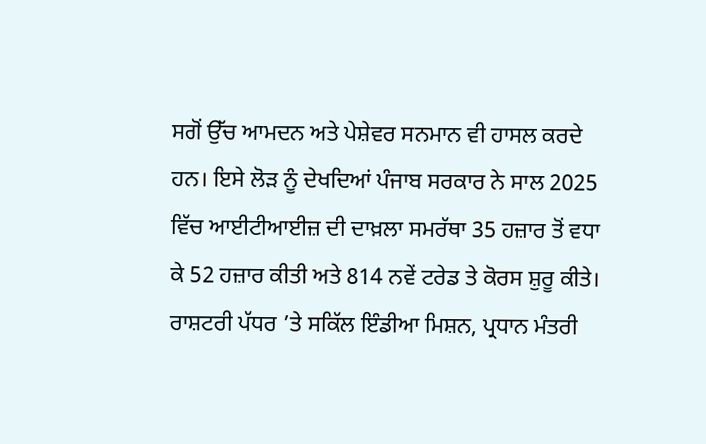ਸਗੋਂ ਉੱਚ ਆਮਦਨ ਅਤੇ ਪੇਸ਼ੇਵਰ ਸਨਮਾਨ ਵੀ ਹਾਸਲ ਕਰਦੇ ਹਨ। ਇਸੇ ਲੋੜ ਨੂੰ ਦੇਖਦਿਆਂ ਪੰਜਾਬ ਸਰਕਾਰ ਨੇ ਸਾਲ 2025 ਵਿੱਚ ਆਈਟੀਆਈਜ਼ ਦੀ ਦਾਖ਼ਲਾ ਸਮਰੱਥਾ 35 ਹਜ਼ਾਰ ਤੋਂ ਵਧਾ ਕੇ 52 ਹਜ਼ਾਰ ਕੀਤੀ ਅਤੇ 814 ਨਵੇਂ ਟਰੇਡ ਤੇ ਕੋਰਸ ਸ਼ੁਰੂ ਕੀਤੇ। ਰਾਸ਼ਟਰੀ ਪੱਧਰ ’ਤੇ ਸਕਿੱਲ ਇੰਡੀਆ ਮਿਸ਼ਨ, ਪ੍ਰਧਾਨ ਮੰਤਰੀ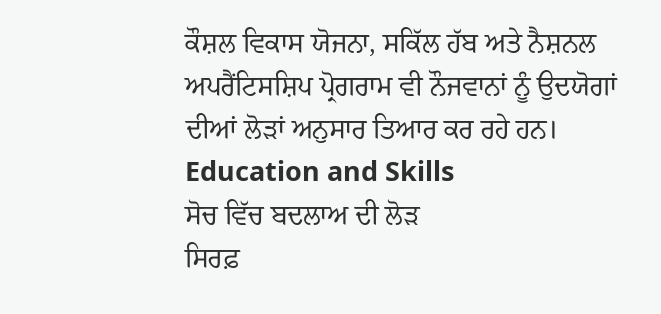ਕੌਸ਼ਲ ਵਿਕਾਸ ਯੋਜਨਾ, ਸਕਿੱਲ ਹੱਬ ਅਤੇ ਨੈਸ਼ਨਲ ਅਪਰੈਂਟਿਸਸ਼ਿਪ ਪ੍ਰੋਗਰਾਮ ਵੀ ਨੌਜਵਾਨਾਂ ਨੂੰ ਉਦਯੋਗਾਂ ਦੀਆਂ ਲੋੜਾਂ ਅਨੁਸਾਰ ਤਿਆਰ ਕਰ ਰਹੇ ਹਨ। Education and Skills
ਸੋਚ ਵਿੱਚ ਬਦਲਾਅ ਦੀ ਲੋੜ
ਸਿਰਫ਼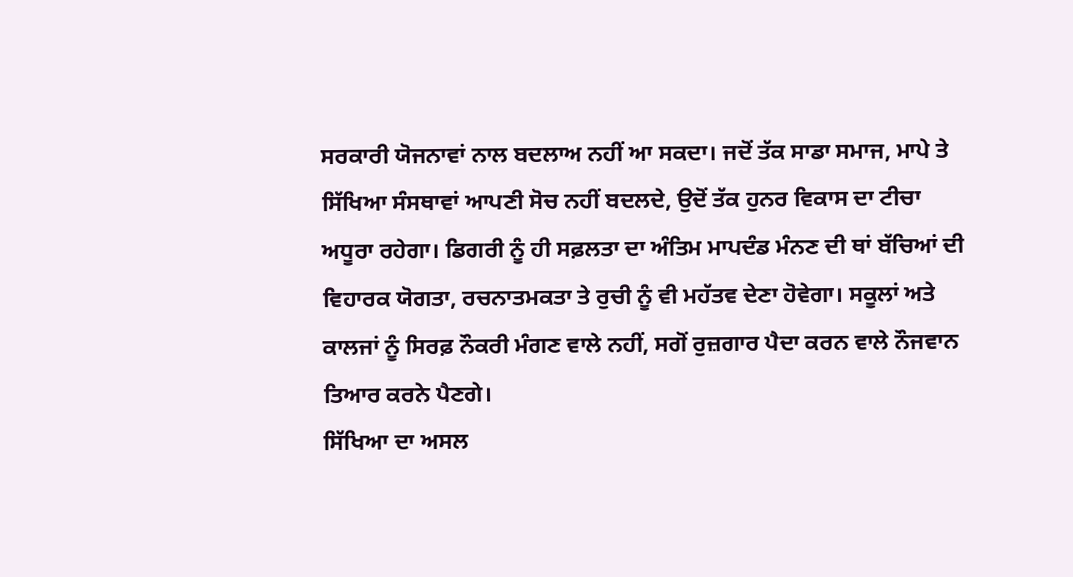ਸਰਕਾਰੀ ਯੋਜਨਾਵਾਂ ਨਾਲ ਬਦਲਾਅ ਨਹੀਂ ਆ ਸਕਦਾ। ਜਦੋਂ ਤੱਕ ਸਾਡਾ ਸਮਾਜ, ਮਾਪੇ ਤੇ ਸਿੱਖਿਆ ਸੰਸਥਾਵਾਂ ਆਪਣੀ ਸੋਚ ਨਹੀਂ ਬਦਲਦੇ, ਉਦੋਂ ਤੱਕ ਹੁਨਰ ਵਿਕਾਸ ਦਾ ਟੀਚਾ ਅਧੂਰਾ ਰਹੇਗਾ। ਡਿਗਰੀ ਨੂੰ ਹੀ ਸਫ਼ਲਤਾ ਦਾ ਅੰਤਿਮ ਮਾਪਦੰਡ ਮੰਨਣ ਦੀ ਥਾਂ ਬੱਚਿਆਂ ਦੀ ਵਿਹਾਰਕ ਯੋਗਤਾ, ਰਚਨਾਤਮਕਤਾ ਤੇ ਰੁਚੀ ਨੂੰ ਵੀ ਮਹੱਤਵ ਦੇਣਾ ਹੋਵੇਗਾ। ਸਕੂਲਾਂ ਅਤੇ ਕਾਲਜਾਂ ਨੂੰ ਸਿਰਫ਼ ਨੌਕਰੀ ਮੰਗਣ ਵਾਲੇ ਨਹੀਂ, ਸਗੋਂ ਰੁਜ਼ਗਾਰ ਪੈਦਾ ਕਰਨ ਵਾਲੇ ਨੌਜਵਾਨ ਤਿਆਰ ਕਰਨੇ ਪੈਣਗੇ।
ਸਿੱਖਿਆ ਦਾ ਅਸਲ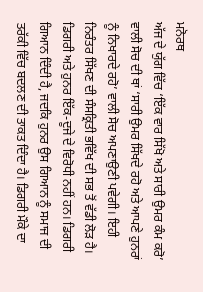ਮਨੋਰਥ
ਅੱਜ ਦੇ ਯੁੱਗ ਵਿੱਚ ‘ਇੱਕ ਵਾਰ ਸਿੱਖੋ ਅਤੇ ਸਾਰੀ ਉਮਰ ਕੰਮ ਕਰੋ’ ਵਾਲੀ ਸੋਚ ਦੀ ਥਾਂ ‘ਸਾਰੀ ਉਮਰ ਸਿੱਖਦੇ ਰਹੋ ਅਤੇ ਆਪਣੇ ਹੁਨਰਾਂ ਨੂੰ ਨਿਖਾਰਦੇ ਰਹੋ’ ਵਾਲੀ ਸੋਚ ਅਪਣਾਉਣੀ ਪਵੇਗੀ। ਇਹੀ ਨਿਰੰਤਰ ਸਿੱਖਣ ਦੀ ਸੰਸਕ੍ਰਿਤੀ ਭਵਿੱਖ ਦੀ ਸਭ ਤੋਂ ਵੱਡੀ ਲੋੜ ਹੈ। ਡਿਗਰੀ ਅਤੇ ਹੁਨਰ ਇੱਕ-ਦੂਜੇ ਦੇ ਵਿਰੋਧੀ ਨਹੀਂ ਹਨ। ਡਿਗਰੀ ਗਿਆਨ ਦਿੰਦੀ ਹੈ, ਜਦਕਿ ਹੁਨਰ ਉਸ ਗਿਆਨ ਨੂੰ ਸਮਾਜ ਦੀ ਤਰੱਕੀ ਵਿੱਚ ਬਦਲਣ ਦੀ ਤਾਕਤ ਦਿੰਦਾ ਹੈ। ਡਿਗਰੀ ਮੌਕੇ ਦਾ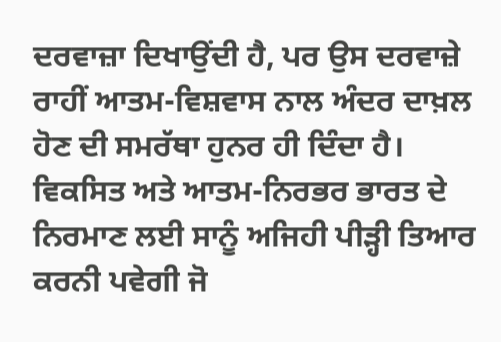ਦਰਵਾਜ਼ਾ ਦਿਖਾਉਂਦੀ ਹੈ, ਪਰ ਉਸ ਦਰਵਾਜ਼ੇ ਰਾਹੀਂ ਆਤਮ-ਵਿਸ਼ਵਾਸ ਨਾਲ ਅੰਦਰ ਦਾਖ਼ਲ ਹੋਣ ਦੀ ਸਮਰੱਥਾ ਹੁਨਰ ਹੀ ਦਿੰਦਾ ਹੈ। ਵਿਕਸਿਤ ਅਤੇ ਆਤਮ-ਨਿਰਭਰ ਭਾਰਤ ਦੇ ਨਿਰਮਾਣ ਲਈ ਸਾਨੂੰ ਅਜਿਹੀ ਪੀੜ੍ਹੀ ਤਿਆਰ ਕਰਨੀ ਪਵੇਗੀ ਜੋ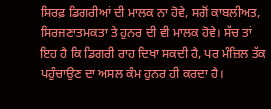ਸਿਰਫ਼ ਡਿਗਰੀਆਂ ਦੀ ਮਾਲਕ ਨਾ ਹੋਵੇ, ਸਗੋਂ ਕਾਬਲੀਅਤ, ਸਿਰਜਣਾਤਮਕਤਾ ਤੇ ਹੁਨਰ ਦੀ ਵੀ ਮਾਲਕ ਹੋਵੇ। ਸੱਚ ਤਾਂ ਇਹ ਹੈ ਕਿ ਡਿਗਰੀ ਰਾਹ ਦਿਖਾ ਸਕਦੀ ਹੈ, ਪਰ ਮੰਜ਼ਿਲ ਤੱਕ ਪਹੁੰਚਾਉਣ ਦਾ ਅਸਲ ਕੰਮ ਹੁਨਰ ਹੀ ਕਰਦਾ ਹੈ।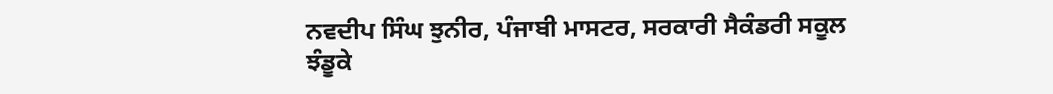ਨਵਦੀਪ ਸਿੰਘ ਝੁਨੀਰ, ਪੰਜਾਬੀ ਮਾਸਟਰ, ਸਰਕਾਰੀ ਸੈਕੰਡਰੀ ਸਕੂਲ ਝੰਡੂਕੇ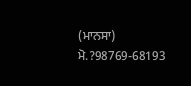(ਮਾਨਸਾ) ਮੋ.?98769-68193